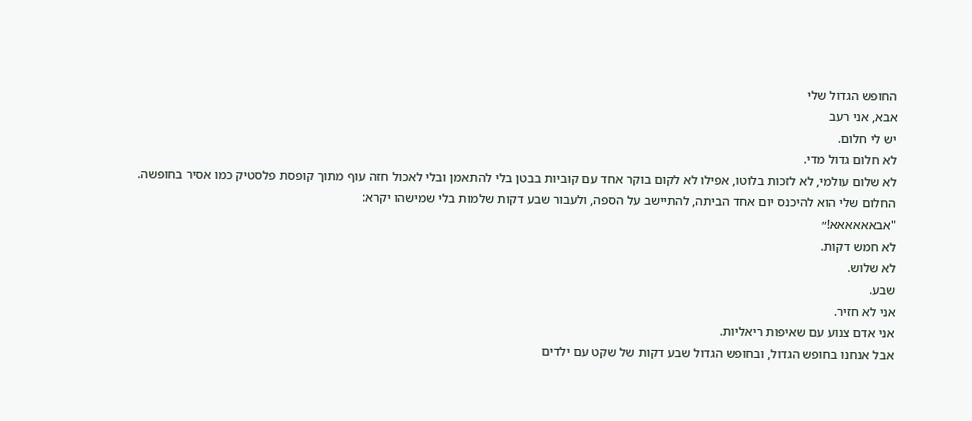החופש הגדול שלי
אבא, אני רעב
יש לי חלום.
לא חלום גדול מדי.
לא שלום עולמי, לא לזכות בלוטו, אפילו לא לקום בוקר אחד עם קוביות בבטן בלי להתאמן ובלי לאכול חזה עוף מתוך קופסת פלסטיק כמו אסיר בחופשה.
החלום שלי הוא להיכנס יום אחד הביתה, להתיישב על הספה, ולעבור שבע דקות שלמות בלי שמישהו יקרא:
"אבאאאאאא!״
לא חמש דקות.
לא שלוש.
שבע.
אני לא חזיר.
אני אדם צנוע עם שאיפות ריאליות.
אבל אנחנו בחופש הגדול, ובחופש הגדול שבע דקות של שקט עם ילדים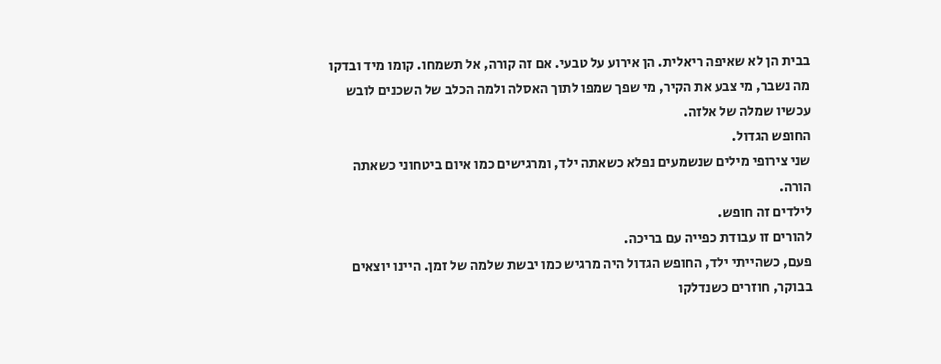בבית הן לא שאיפה ריאלית. הן אירוע על טבעי. אם זה קורה, אל תשמחו. קומו מיד ובדקו מה נשבר, מי צבע את הקיר, מי שפך שמפו לתוך האסלה ולמה הכלב של השכנים לובש עכשיו שמלה של אלזה.
החופש הגדול.
שני צירופי מילים שנשמעים נפלא כשאתה ילד, ומרגישים כמו איום ביטחוני כשאתה הורה.
לילדים זה חופש.
להורים זו עבודת כפייה עם בריכה.
פעם, כשהייתי ילד, החופש הגדול היה מרגיש כמו יבשת שלמה של זמן. היינו יוצאים בבוקר, חוזרים כשנדלקו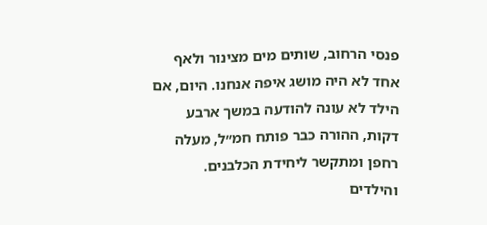פנסי הרחוב, שותים מים מצינור ולאף אחד לא היה מושג איפה אנחנו. היום, אם הילד לא עונה להודעה במשך ארבע דקות, ההורה כבר פותח חמ״ל, מעלה רחפן ומתקשר ליחידת הכלבנים.
והילדים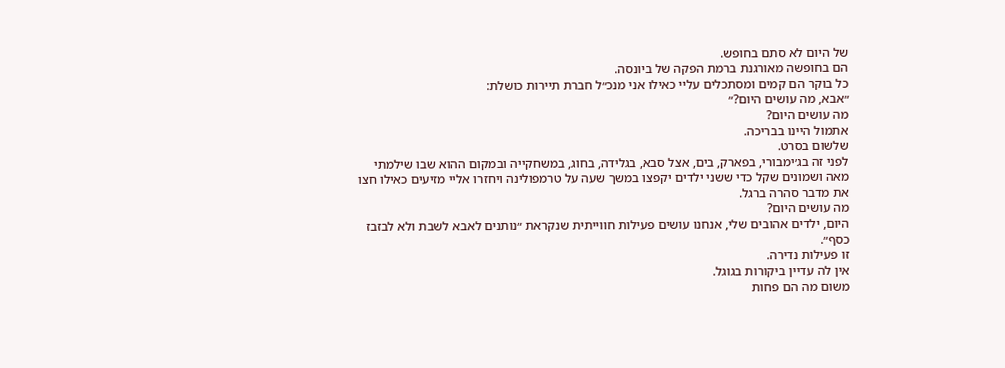של היום לא סתם בחופש.
הם בחופשה מאורגנת ברמת הפקה של ביונסה.
כל בוקר הם קמים ומסתכלים עליי כאילו אני מנכ״ל חברת תיירות כושלת:
״אבא, מה עושים היום?״
מה עושים היום?
אתמול היינו בבריכה.
שלשום בסרט.
לפני זה בג׳ימבורי, בפארק, בים, אצל סבא, בגלידה, בחוג, במשחקייה ובמקום ההוא שבו שילמתי מאה ושמונים שקל כדי ששני ילדים יקפצו במשך שעה על טרמפולינה ויחזרו אליי מזיעים כאילו חצו את מדבר סהרה ברגל.
מה עושים היום?
היום, ילדים אהובים שלי, אנחנו עושים פעילות חווייתית שנקראת ״נותנים לאבא לשבת ולא לבזבז כסף״.
זו פעילות נדירה.
אין לה עדיין ביקורות בגוגל.
משום מה הם פחות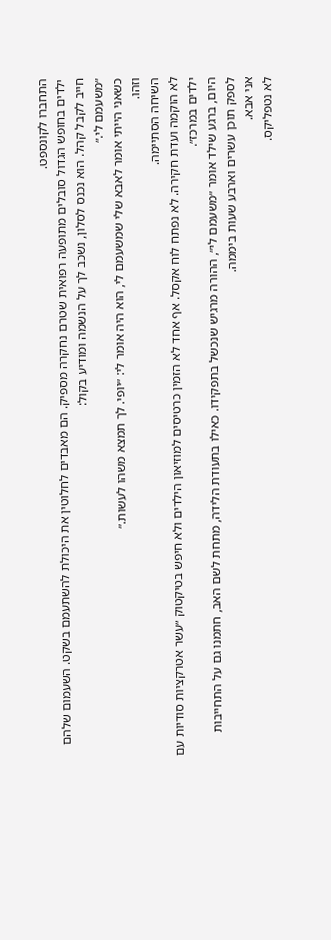התחברו לקונספט.
ילדים בחופש הגדול סובלים מתופעה רפואית שטרם נחקרה מספיק. הם מאבדים לחלוטין את היכולת להשתעמם בשקט. השעמום שלהם חייב לקבל קהל. הוא נכנס לסלון, נשכב לך על הנשמה ומודיע בקול:
״משעמם לי.״
כשאני הייתי אומר לאבא שלי שמשעמם לי, הוא היה אומר לי: ״יופי. לך תמצא משהו לעשות.״
וזהו.
השיחה הסתיימה.
לא הוקמה ועדת חקירה. לא נפתח לוח אקסל. אף אחד לא הזמין כרטיסים למוזיאון הילדים ולא חיפש בטיקטוק ״עשר אטרקציות סודיות עם ילדים במרכז״.
היום, ברגע שילד אומר ״משעמם לי״, ההורה מרגיש שנכשל בתפקידו. כאילו בתעודת הלידה, מתחת לשם האב, חתמנו גם על התחייבות לספק תוכן עשרים וארבע שעות ביממה.
אני אבא.
לא נטפליקס.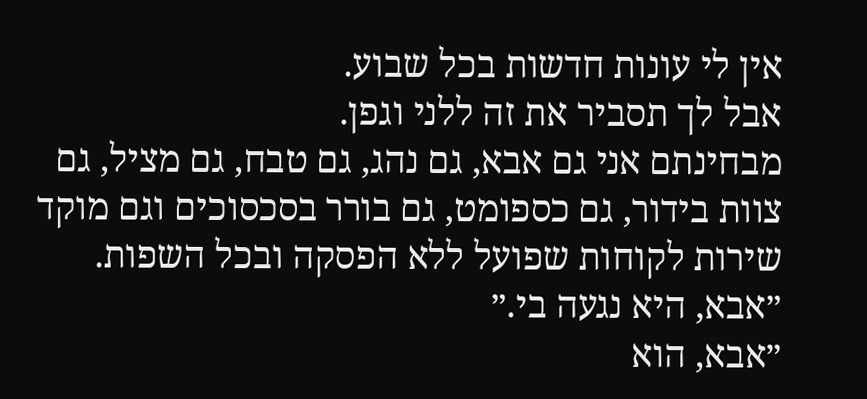אין לי עונות חדשות בכל שבוע.
אבל לך תסביר את זה ללני וגפן.
מבחינתם אני גם אבא, גם נהג, גם טבח, גם מציל, גם צוות בידור, גם כספומט, גם בורר בסכסוכים וגם מוקד שירות לקוחות שפועל ללא הפסקה ובכל השפות.
״אבא, היא נגעה בי.״
״אבא, הוא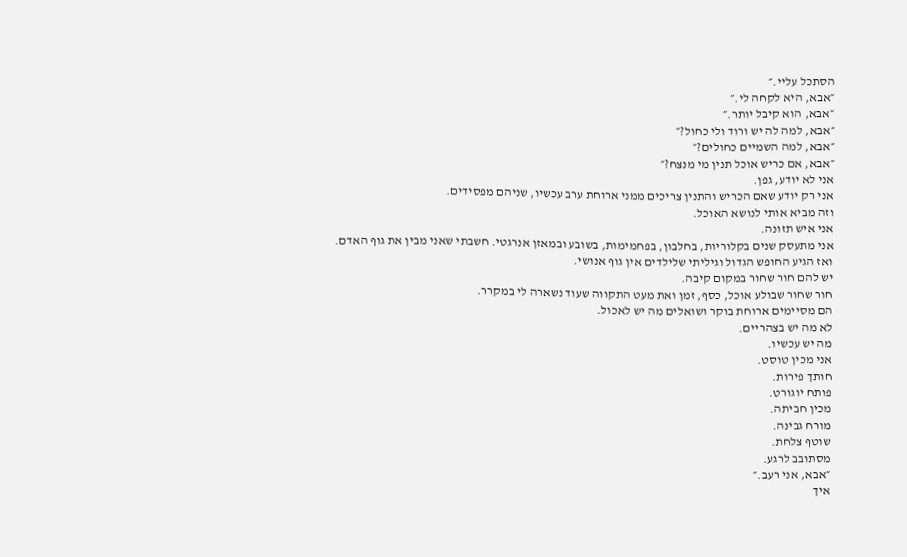הסתכל עליי.״
״אבא, היא לקחה לי.״
״אבא, הוא קיבל יותר.״
״אבא, למה לה יש ורוד ולי כחול?״
״אבא, למה השמיים כחולים?״
״אבא, אם כריש אוכל תנין מי מנצח?״
אני לא יודע, גפן.
אני רק יודע שאם הכריש והתנין צריכים ממני ארוחת ערב עכשיו, שניהם מפסידים.
וזה מביא אותי לנושא האוכל.
אני איש תזונה.
אני מתעסק שנים בקלוריות, בחלבון, בפחמימות, בשובע ובמאזן אנרגטי. חשבתי שאני מבין את גוף האדם.
ואז הגיע החופש הגדול וגיליתי שלילדים אין גוף אנושי.
יש להם חור שחור במקום קיבה.
חור שחור שבולע אוכל, כסף, זמן ואת מעט התקווה שעוד נשארה לי במקרר.
הם מסיימים ארוחת בוקר ושואלים מה יש לאכול.
לא מה יש בצהריים.
מה יש עכשיו.
אני מכין טוסט.
חותך פירות.
פותח יוגורט.
מכין חביתה.
מורח גבינה.
שוטף צלחת.
מסתובב לרגע.
״אבא, אני רעב.״
איך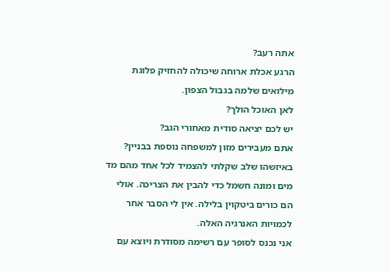אתה רעב?
הרגע אכלת ארוחה שיכולה להחזיק פלוגת מילואים שלמה בגבול הצפון.
לאן האוכל הולך?
יש לכם יציאה סודית מאחורי הגב?
אתם מעבירים מזון למשפחה נוספת בבניין?
באיזשהו שלב שקלתי להצמיד לכל אחד מהם מד מים ומונה חשמל כדי להבין את הצריכה. אולי הם כורים ביטקוין בלילה. אין לי הסבר אחר לכמויות האנרגיה האלה.
אני נכנס לסופר עם רשימה מסודרת ויוצא עם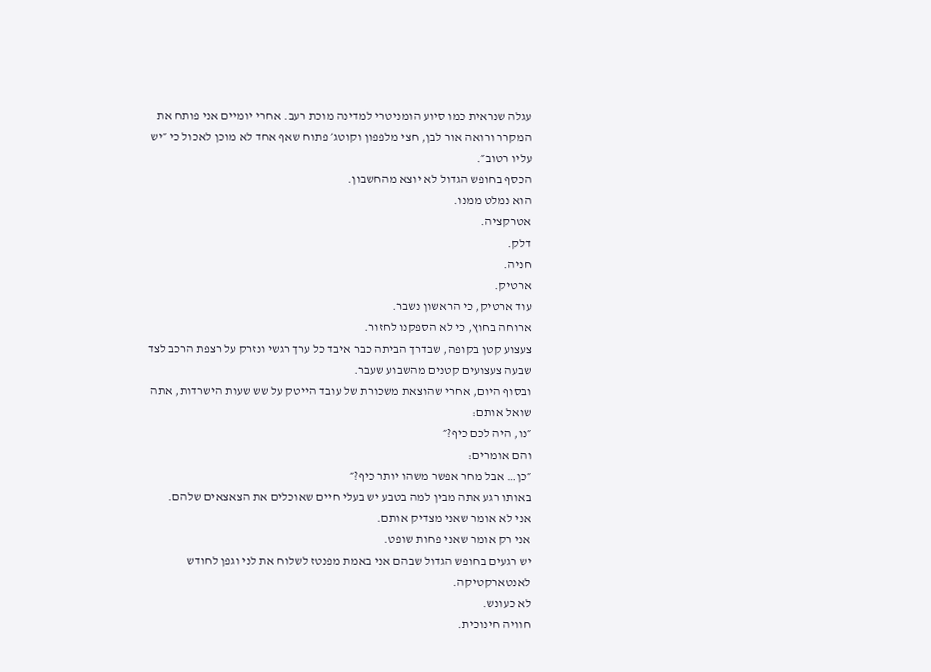עגלה שנראית כמו סיוע הומניטרי למדינה מוכת רעב. אחרי יומיים אני פותח את המקרר ורואה אור לבן, חצי מלפפון וקוטג׳ פתוח שאף אחד לא מוכן לאכול כי ״יש עליו רטוב״.
הכסף בחופש הגדול לא יוצא מהחשבון.
הוא נמלט ממנו.
אטרקציה.
דלק.
חניה.
ארטיק.
עוד ארטיק, כי הראשון נשבר.
ארוחה בחוץ, כי לא הספקנו לחזור.
צעצוע קטן בקופה, שבדרך הביתה כבר איבד כל ערך רגשי ונזרק על רצפת הרכב לצד שבעה צעצועים קטנים מהשבוע שעבר.
ובסוף היום, אחרי שהוצאת משכורת של עובד הייטק על שש שעות הישרדות, אתה שואל אותם:
״נו, היה לכם כיף?״
והם אומרים:
״כן… אבל מחר אפשר משהו יותר כיף?״
באותו רגע אתה מבין למה בטבע יש בעלי חיים שאוכלים את הצאצאים שלהם.
אני לא אומר שאני מצדיק אותם.
אני רק אומר שאני פחות שופט.
יש רגעים בחופש הגדול שבהם אני באמת מפנטז לשלוח את לני וגפן לחודש לאנטארקטיקה.
לא כעונש.
חוויה חינוכית.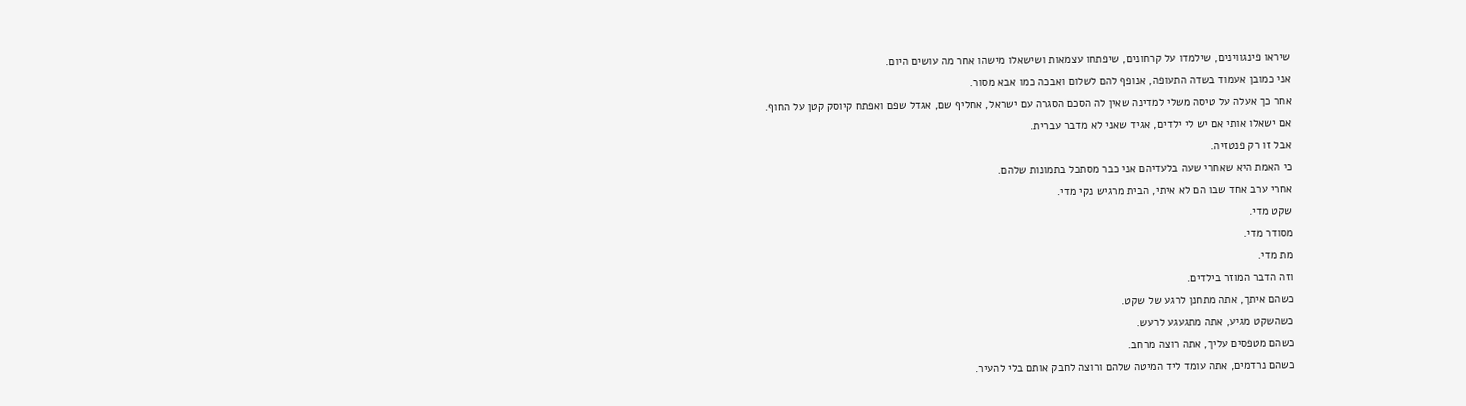שיראו פינגווינים, שילמדו על קרחונים, שיפתחו עצמאות ושישאלו מישהו אחר מה עושים היום.
אני כמובן אעמוד בשדה התעופה, אנופף להם לשלום ואבכה כמו אבא מסור.
אחר כך אעלה על טיסה משלי למדינה שאין לה הסכם הסגרה עם ישראל, אחליף שם, אגדל שפם ואפתח קיוסק קטן על החוף.
אם ישאלו אותי אם יש לי ילדים, אגיד שאני לא מדבר עברית.
אבל זו רק פנטזיה.
כי האמת היא שאחרי שעה בלעדיהם אני כבר מסתכל בתמונות שלהם.
אחרי ערב אחד שבו הם לא איתי, הבית מרגיש נקי מדי.
שקט מדי.
מסודר מדי.
מת מדי.
וזה הדבר המוזר בילדים.
כשהם איתך, אתה מתחנן לרגע של שקט.
כשהשקט מגיע, אתה מתגעגע לרעש.
כשהם מטפסים עליך, אתה רוצה מרחב.
כשהם נרדמים, אתה עומד ליד המיטה שלהם ורוצה לחבק אותם בלי להעיר.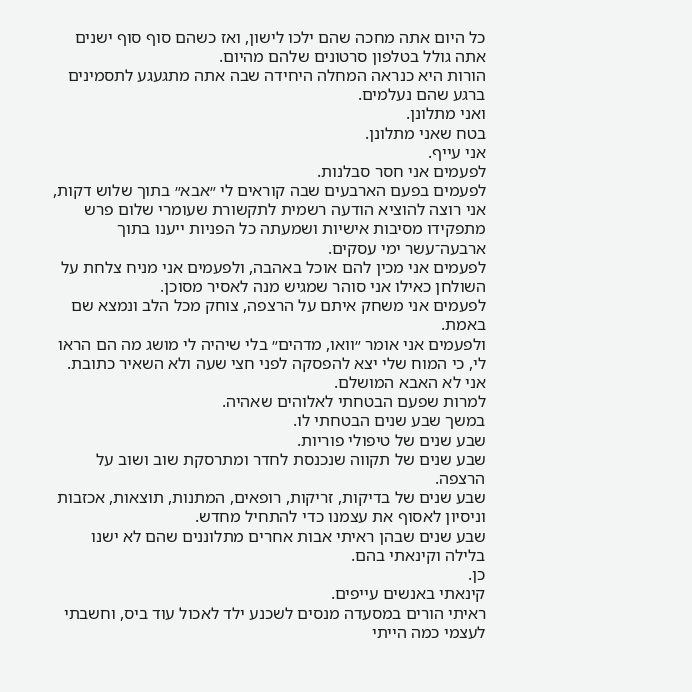כל היום אתה מחכה שהם ילכו לישון, ואז כשהם סוף סוף ישנים אתה גולל בטלפון סרטונים שלהם מהיום.
הורות היא כנראה המחלה היחידה שבה אתה מתגעגע לתסמינים ברגע שהם נעלמים.
ואני מתלונן.
בטח שאני מתלונן.
אני עייף.
לפעמים אני חסר סבלנות.
לפעמים בפעם הארבעים שבה קוראים לי ״אבא״ בתוך שלוש דקות, אני רוצה להוציא הודעה רשמית לתקשורת שעומרי שלום פרש מתפקידו מסיבות אישיות ושמעתה כל הפניות ייענו בתוך ארבעה־עשר ימי עסקים.
לפעמים אני מכין להם אוכל באהבה, ולפעמים אני מניח צלחת על השולחן כאילו אני סוהר שמגיש מנה לאסיר מסוכן.
לפעמים אני משחק איתם על הרצפה, צוחק מכל הלב ונמצא שם באמת.
ולפעמים אני אומר ״וואו, מדהים״ בלי שיהיה לי מושג מה הם הראו לי, כי המוח שלי יצא להפסקה לפני חצי שעה ולא השאיר כתובת.
אני לא האבא המושלם.
למרות שפעם הבטחתי לאלוהים שאהיה.
במשך שבע שנים הבטחתי לו.
שבע שנים של טיפולי פוריות.
שבע שנים של תקווה שנכנסת לחדר ומתרסקת שוב ושוב על הרצפה.
שבע שנים של בדיקות, זריקות, רופאים, המתנות, תוצאות, אכזבות וניסיון לאסוף את עצמנו כדי להתחיל מחדש.
שבע שנים שבהן ראיתי אבות אחרים מתלוננים שהם לא ישנו בלילה וקינאתי בהם.
כן.
קינאתי באנשים עייפים.
ראיתי הורים במסעדה מנסים לשכנע ילד לאכול עוד ביס, וחשבתי לעצמי כמה הייתי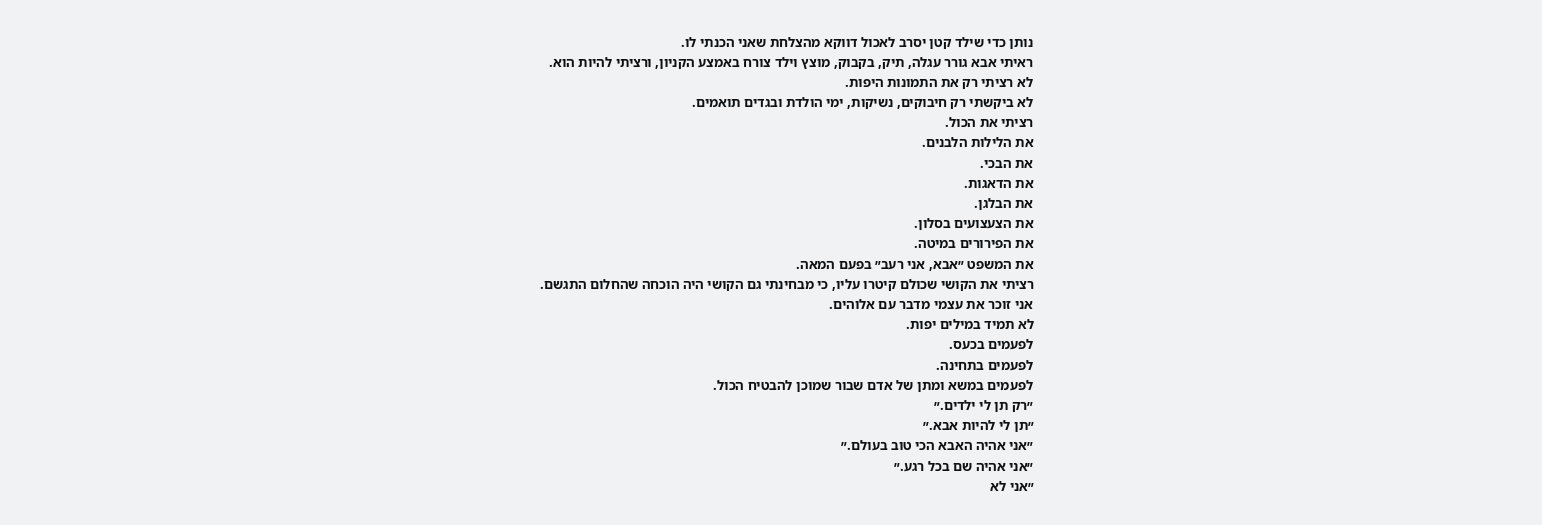נותן כדי שילד קטן יסרב לאכול דווקא מהצלחת שאני הכנתי לו.
ראיתי אבא גורר עגלה, תיק, בקבוק, מוצץ וילד צורח באמצע הקניון, ורציתי להיות הוא.
לא רציתי רק את התמונות היפות.
לא ביקשתי רק חיבוקים, נשיקות, ימי הולדת ובגדים תואמים.
רציתי את הכול.
את הלילות הלבנים.
את הבכי.
את הדאגות.
את הבלגן.
את הצעצועים בסלון.
את הפירורים במיטה.
את המשפט ״אבא, אני רעב״ בפעם המאה.
רציתי את הקושי שכולם קיטרו עליו, כי מבחינתי גם הקושי היה הוכחה שהחלום התגשם.
אני זוכר את עצמי מדבר עם אלוהים.
לא תמיד במילים יפות.
לפעמים בכעס.
לפעמים בתחינה.
לפעמים במשא ומתן של אדם שבור שמוכן להבטיח הכול.
״רק תן לי ילדים.״
״תן לי להיות אבא.״
״אני אהיה האבא הכי טוב בעולם.״
״אני אהיה שם בכל רגע.״
״אני לא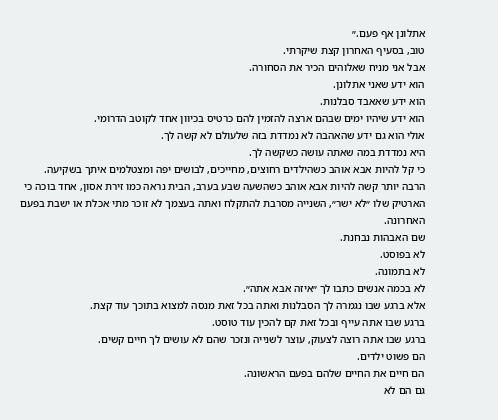אתלונן אף פעם.״
טוב, בסעיף האחרון קצת שיקרתי.
אבל אני מניח שאלוהים הכיר את הסחורה.
הוא ידע שאני אתלונן.
הוא ידע שאאבד סבלנות.
הוא ידע שיהיו ימים שבהם ארצה להזמין להם כרטיס בכיוון אחד לקוטב הדרומי.
אולי הוא גם ידע שהאהבה לא נמדדת בזה שלעולם לא קשה לך.
היא נמדדת במה שאתה עושה כשקשה לך.
כי קל להיות אבא אוהב כשהילדים רחוצים, מחייכים, לבושים יפה ומצטלמים איתך בשקיעה.
הרבה יותר קשה להיות אבא אוהב כשהשעה שבע בערב, הבית נראה כמו זירת אסון, אחד בוכה כי הארטיק שלו ״לא ישר״, השנייה מסרבת להתקלח ואתה בעצמך לא זוכר מתי אכלת או ישבת בפעם האחרונה.
שם האבהות נבחנת.
לא בפוסט.
לא בתמונה.
לא בכמה אנשים כתבו לך ״איזה אבא אתה״.
אלא ברגע שבו נגמרה לך הסבלנות ואתה בכל זאת מנסה למצוא בתוכך עוד קצת.
ברגע שבו אתה עייף ובכל זאת קם להכין עוד טוסט.
ברגע שבו אתה רוצה לצעוק, עוצר לשנייה ונזכר שהם לא עושים לך חיים קשים.
הם פשוט ילדים.
הם חיים את החיים שלהם בפעם הראשונה.
גם הם לא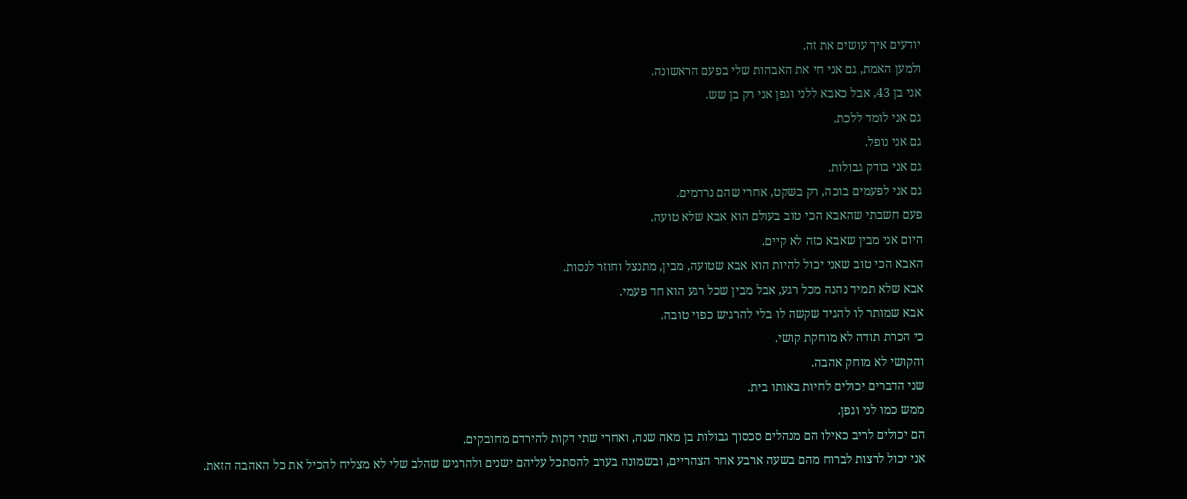יודעים איך עושים את זה.
ולמען האמת, גם אני חי את האבהות שלי בפעם הראשונה.
אני בן 43, אבל כאבא ללני וגפן אני רק בן שש.
גם אני לומד ללכת.
גם אני נופל.
גם אני בודק גבולות.
גם אני לפעמים בוכה, רק בשקט, אחרי שהם נרדמים.
פעם חשבתי שהאבא הכי טוב בעולם הוא אבא שלא טועה.
היום אני מבין שאבא כזה לא קיים.
האבא הכי טוב שאני יכול להיות הוא אבא שטועה, מבין, מתנצל וחוזר לנסות.
אבא שלא תמיד נהנה מכל רגע, אבל מבין שכל רגע הוא חד פעמי.
אבא שמותר לו להגיד שקשה לו בלי להרגיש כפוי טובה.
כי הכרת תודה לא מוחקת קושי.
והקושי לא מוחק אהבה.
שני הדברים יכולים לחיות באותו בית.
ממש כמו לני וגפן.
הם יכולים לריב כאילו הם מנהלים סכסוך גבולות בן מאה שנה, ואחרי שתי דקות להירדם מחובקים.
אני יכול לרצות לברוח מהם בשעה ארבע אחר הצהריים, ובשמונה בערב להסתכל עליהם ישנים ולהרגיש שהלב שלי לא מצליח להכיל את כל האהבה הזאת.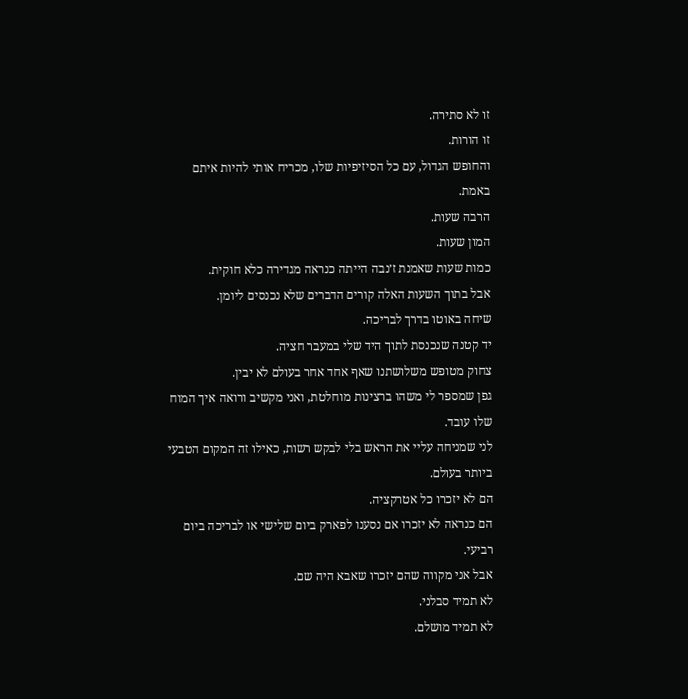זו לא סתירה.
זו הורות.
והחופש הגדול, עם כל הסיזיפיות שלו, מכריח אותי להיות איתם באמת.
הרבה שעות.
המון שעות.
כמות שעות שאמנת ז׳נבה הייתה כנראה מגדירה כלא חוקית.
אבל בתוך השעות האלה קורים הדברים שלא נכנסים ליומן.
שיחה באוטו בדרך לבריכה.
יד קטנה שנכנסת לתוך היד שלי במעבר חציה.
צחוק מטופש משלושתנו שאף אחד אחר בעולם לא יבין.
גפן שמספר לי משהו ברצינות מוחלטת, ואני מקשיב ורואה איך המוח שלו עובד.
לני שמניחה עליי את הראש בלי לבקש רשות, כאילו זה המקום הטבעי ביותר בעולם.
הם לא יזכרו כל אטרקציה.
הם כנראה לא יזכרו אם נסענו לפארק ביום שלישי או לבריכה ביום רביעי.
אבל אני מקווה שהם יזכרו שאבא היה שם.
לא תמיד סבלני.
לא תמיד מושלם.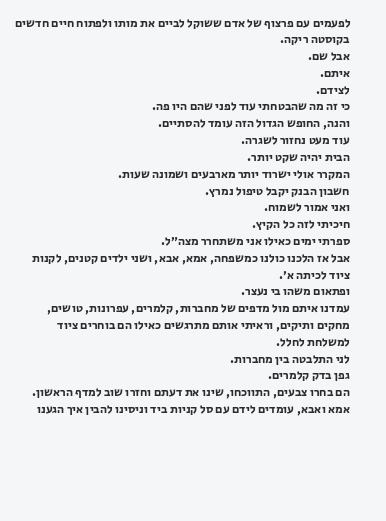לפעמים עם פרצוף של אדם ששוקל לביים את מותו ולפתוח חיים חדשים בקוסטה ריקה.
אבל שם.
איתם.
לצידם.
כי זה מה שהבטחתי עוד לפני שהם היו פה.
והנה, החופש הגדול הזה עומד להסתיים.
עוד מעט נחזור לשגרה.
הבית יהיה שקט יותר.
המקרר אולי ישרוד יותר מארבעים ושמונה שעות.
חשבון הבנק יקבל טיפול נמרץ.
ואני אמור לשמוח.
חיכיתי לזה כל הקיץ.
ספרתי ימים כאילו אני משתחרר מצה״ל.
אבל אז הלכנו כולנו כמשפחה, אמא, אבא, ושני ילדים קטנים, לקנות ציוד לכיתה א׳.
ופתאום משהו בי נעצר.
עמדנו איתם מול מדפים של מחברות, קלמרים, עפרונות, טושים, מחקים ותיקים, וראיתי אותם מתרגשים כאילו הם בוחרים ציוד למשלחת לחלל.
לני התלבטה בין מחברות.
גפן בדק קלמרים.
הם בחרו צבעים, התווכחו, שינו את דעתם וחזרו שוב למדף הראשון.
אמא ואבא, עומדים לידם עם סל קניות ביד וניסינו להבין איך הגענו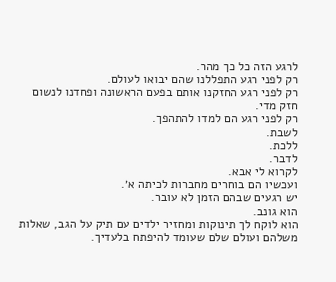לרגע הזה כל כך מהר.
רק לפני רגע התפללנו שהם יבואו לעולם.
רק לפני רגע החזקנו אותם בפעם הראשונה ופחדנו לנשום חזק מדי.
רק לפני רגע הם למדו להתהפך.
לשבת.
ללכת.
לדבר.
לקרוא לי אבא.
ועכשיו הם בוחרים מחברות לכיתה א׳.
יש רגעים שבהם הזמן לא עובר.
הוא גונב.
הוא לוקח לך תינוקות ומחזיר ילדים עם תיק על הגב, שאלות משלהם ועולם שלם שעומד להיפתח בלעדיך.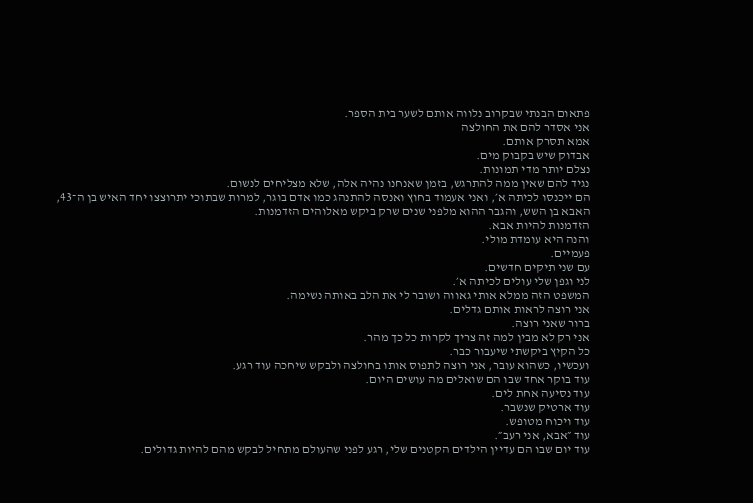פתאום הבנתי שבקרוב נלווה אותם לשער בית הספר.
אני אסדר להם את החולצה
אמא תסרק אותם.
אבדוק שיש בקבוק מים.
נצלם יותר מדי תמונות.
נגיד להם שאין ממה להתרגש, בזמן שאנחנו נהיה אלה, שלא מצליחים לנשום.
הם ייכנסו לכיתה א׳, ואני אעמוד בחוץ ואנסה להתנהג כמו אדם בוגר, למרות שבתוכי יתרוצצו יחד האיש בן ה־43, האבא בן השש, והגבר ההוא מלפני שנים שרק ביקש מאלוהים הזדמנות.
הזדמנות להיות אבא.
והנה היא עומדת מולי.
פעמיים.
עם שני תיקים חדשים.
לני וגפן שלי עולים לכיתה א׳.
המשפט הזה ממלא אותי גאווה ושובר לי את הלב באותה נשימה.
אני רוצה לראות אותם גדלים.
ברור שאני רוצה.
אני רק לא מבין למה זה צריך לקרות כל כך מהר.
כל הקיץ ביקשתי שיעבור כבר.
ועכשיו, כשהוא עובר, אני רוצה לתפוס אותו בחולצה ולבקש שיחכה עוד רגע.
עוד בוקר אחד שבו הם שואלים מה עושים היום.
עוד נסיעה אחת לים.
עוד ארטיק שנשבר.
עוד ויכוח מטופש.
עוד ״אבא, אני רעב״.
עוד יום שבו הם עדיין הילדים הקטנים שלי, רגע לפני שהעולם מתחיל לבקש מהם להיות גדולים.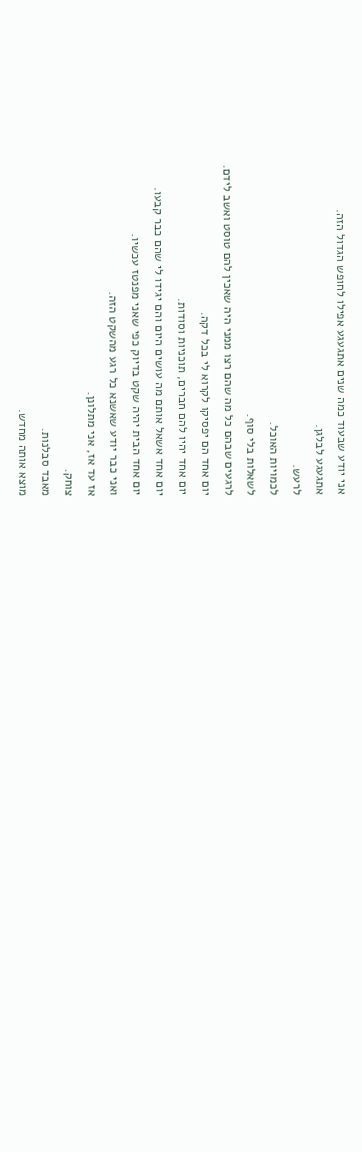אני יודע שבעוד כמה שנים אתגעגע אפילו לחופש הגדול הזה.
אתגעגע לבלגן.
לרעש.
לכמויות האוכל.
לשאלות בלי סוף.
לרגעים שבהם כל מה שהם רצו ממני היה שאכין להם טוסט ואשב לידם.
יום אחד הם יפסיקו לקרוא לי בכל דקה.
יום אחד יהיו להם חברים, תוכניות וסודות.
יום אחד אשאל אותם מה עושים היום והם יגידו לי שהם כבר קבעו.
יום אחד הבית יהיה שקט בדיוק כפי שאני מפנטז עכשיו.
ואני כבר יודע שאשנא כל רגע מהשקט הזה.
אז עד אז, אני מתלונן.
צוחק.
מאבד סבלנות.
מוצא אותה מחדש.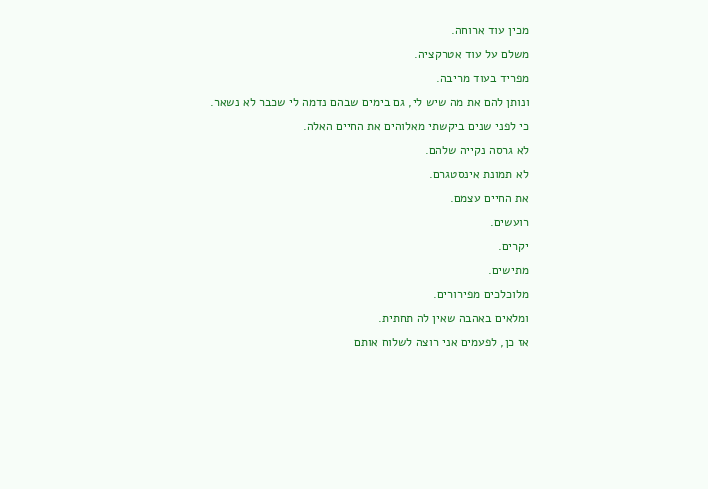מכין עוד ארוחה.
משלם על עוד אטרקציה.
מפריד בעוד מריבה.
ונותן להם את מה שיש לי, גם בימים שבהם נדמה לי שכבר לא נשאר.
כי לפני שנים ביקשתי מאלוהים את החיים האלה.
לא גרסה נקייה שלהם.
לא תמונת אינסטגרם.
את החיים עצמם.
רועשים.
יקרים.
מתישים.
מלוכלכים מפירורים.
ומלאים באהבה שאין לה תחתית.
אז כן, לפעמים אני רוצה לשלוח אותם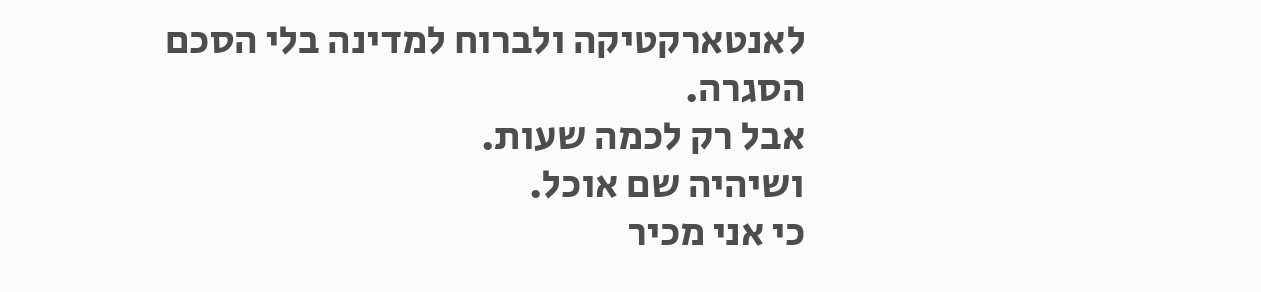לאנטארקטיקה ולברוח למדינה בלי הסכם הסגרה.
אבל רק לכמה שעות.
ושיהיה שם אוכל.
כי אני מכיר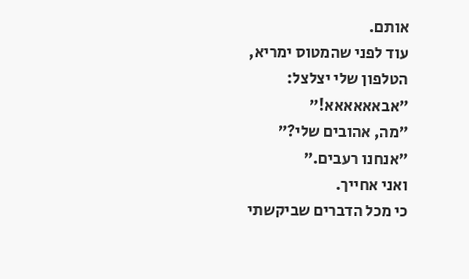אותם.
עוד לפני שהמטוס ימריא, הטלפון שלי יצלצל:
״אבאאאאאא!״
״מה, אהובים שלי?״
״אנחנו רעבים.״
ואני אחייך.
כי מכל הדברים שביקשתי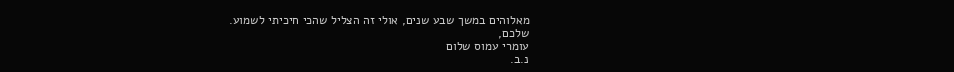מאלוהים במשך שבע שנים, אולי זה הצליל שהכי חיכיתי לשמוע.
שלכם,
עומרי עמוס שלום
נ.ב.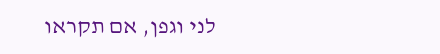לני וגפן, אם תקראו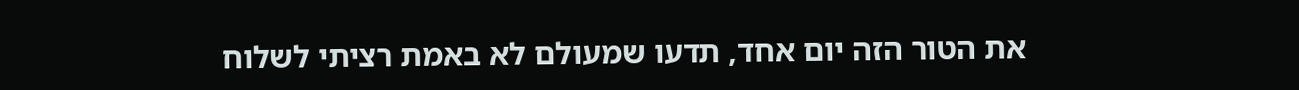את הטור הזה יום אחד, תדעו שמעולם לא באמת רציתי לשלוח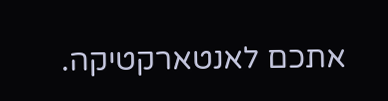אתכם לאנטארקטיקה.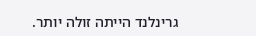גרינלנד הייתה זולה יותר.